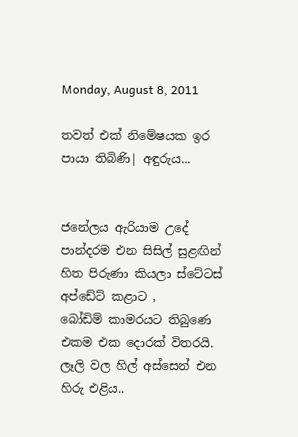Monday, August 8, 2011

තවත් එක් නිමේෂයක ඉර පායා තිබිණි| අඳුරුය...


ජනේලය ඇරියාම උදේ පාන්දරම එන සිසිල් සුළඟින් හිත පිරුණා කියලා ස්ටේටස් අප්ඩේට් කළාට ,
බෝඩිම් කාමරයට තිබුණෙ එකම එක දොරක් විතරයි. ලෑලි වල හිල් අස්සෙන් එන හිරු එළිය..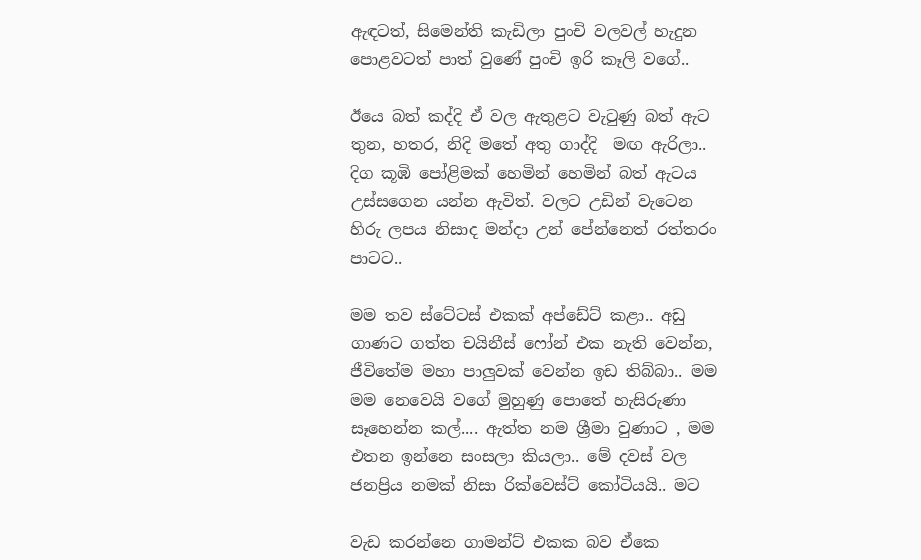ඇඳටත්, සිමෙන්ති කැඩිලා පුංචි වලවල් හැදුන පොළවටත් පාත් වුණේ පුංචි ඉරි කෑලි වගේ..

ඊයෙ බත් කද්දි ඒ වල ඇතුළට වැටුණු බත් ඇට තුන, හතර, නිදි මතේ අතු ගාද්දි  මඟ ඇරිලා.. දිග කූඹි පෝළිමක් හෙමින් හෙමින් බත් ඇටය උස්සගෙන යන්න ඇවිත්. වලට උඩින් වැටෙන හිරු ලපය නිසාද මන්දා උන් පේන්නෙත් රත්තරං පාටට..

මම තව ස්ටේටස් එකක් අප්ඩේට් කළා.. අඩු ගාණට ගත්ත චයිනීස් ෆෝන් එක නැති වෙන්න, ජීවිතේම මහා පාලුවක් වෙන්න ඉඩ තිබ්බා.. මම මම නෙවෙයි වගේ මුහුණු පොතේ හැසිරුණා සෑහෙන්න කල්.... ඇත්ත නම ශ්‍රීමා වුණාට , මම එතන ඉන්නෙ සංසලා කියලා.. මේ දවස් වල ජනප්‍රිය නමක් නිසා රික්වෙස්ට් කෝටියයි.. මට

වැඩ කරන්නෙ ගාමන්ට් එකක බව ඒකෙ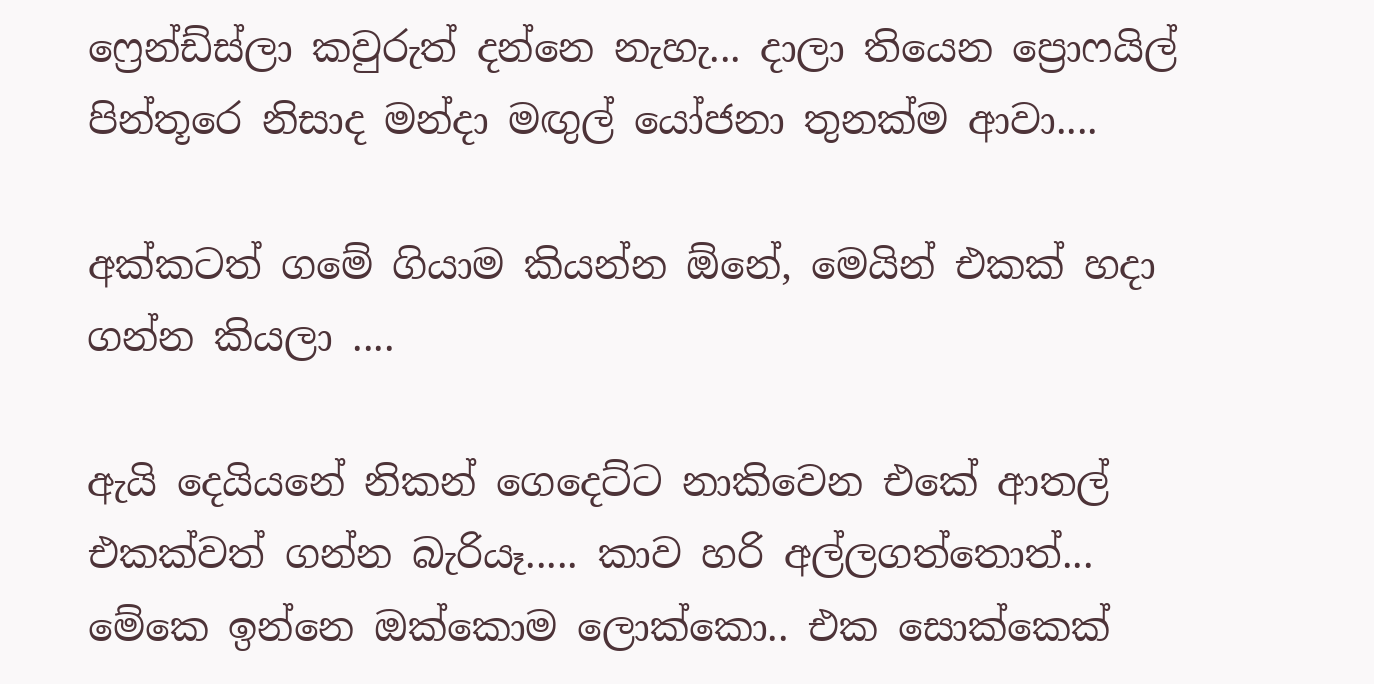ෆ්‍රෙන්ඩ්ස්ලා කවුරුත් දන්නෙ නැහැ... දාලා තියෙන ප්‍රොෆයිල් පින්තූරෙ නිසාද මන්දා මඟුල් යෝජනා තුනක්ම ආවා....

අක්කටත් ගමේ ගියාම කියන්න ඕනේ, මෙයින් එකක් හදා ගන්න කියලා ....

ඇයි දෙයියනේ නිකන් ගෙදෙට්ට නාකිවෙන එකේ ආතල් එකක්වත් ගන්න බැරියෑ..... කාව හරි අල්ලගත්තොත්... මේකෙ ඉන්නෙ ඔක්කොම ලොක්කො.. එක සොක්කෙක්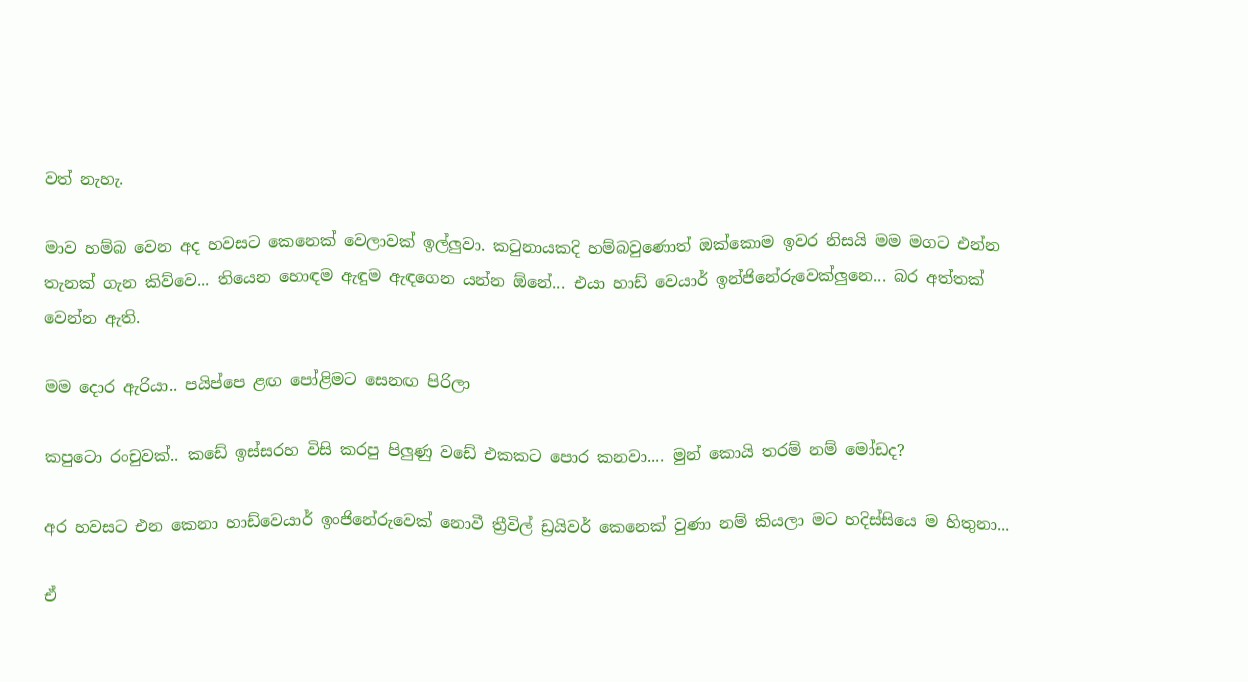වත් නැහැ.

මාව හම්බ වෙන අද හවසට කෙනෙක් වෙලාවක් ඉල්ලුවා. කටුනායකදි හම්බවුණොත් ඔක්කොම ඉවර නිසයි මම මගට එන්න තැනක් ගැන කිව්වෙ... තියෙන හොඳම ඇඳුම ඇඳගෙන යන්න ඕනේ... එයා හාඩ් වෙයාර් ඉන්ජිනේරුවෙක්ලුනෙ... බර අත්තක් වෙන්න ඇති.

මම දොර ඇරියා.. පයිප්පෙ ළඟ පෝළිමට සෙනඟ පිරිලා

කපුටො රංචුවක්.. කඩේ ඉස්සරහ විසි කරපු පිලුණු වඩේ එකකට පොර කනවා.... මුන් කොයි තරම් නම් මෝඩද?

අර හවසට එන කෙනා හාඩ්වෙයාර් ඉංජිනේරුවෙක් නොවී ත්‍රීවිල් ඩ්‍රයිවර් කෙනෙක් වුණා නම් කියලා මට හදිස්සියෙ ම හිතුනා...

ඒ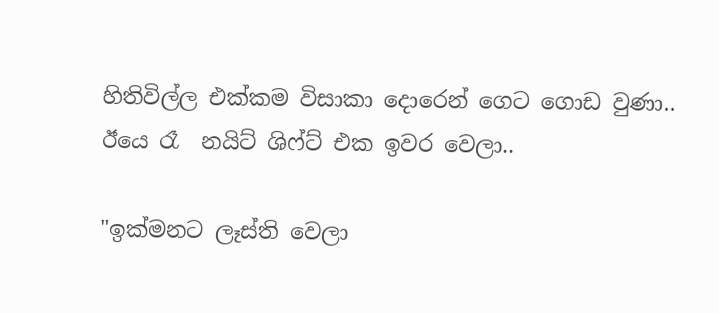හිතිවිල්ල එක්කම විසාකා දොරෙන් ගෙට ගොඩ වුණා.. ඊයෙ රෑ  නයිට් ශිෆ්ට් එක ඉවර වෙලා..

"ඉක්මනට ලෑස්ති වෙලා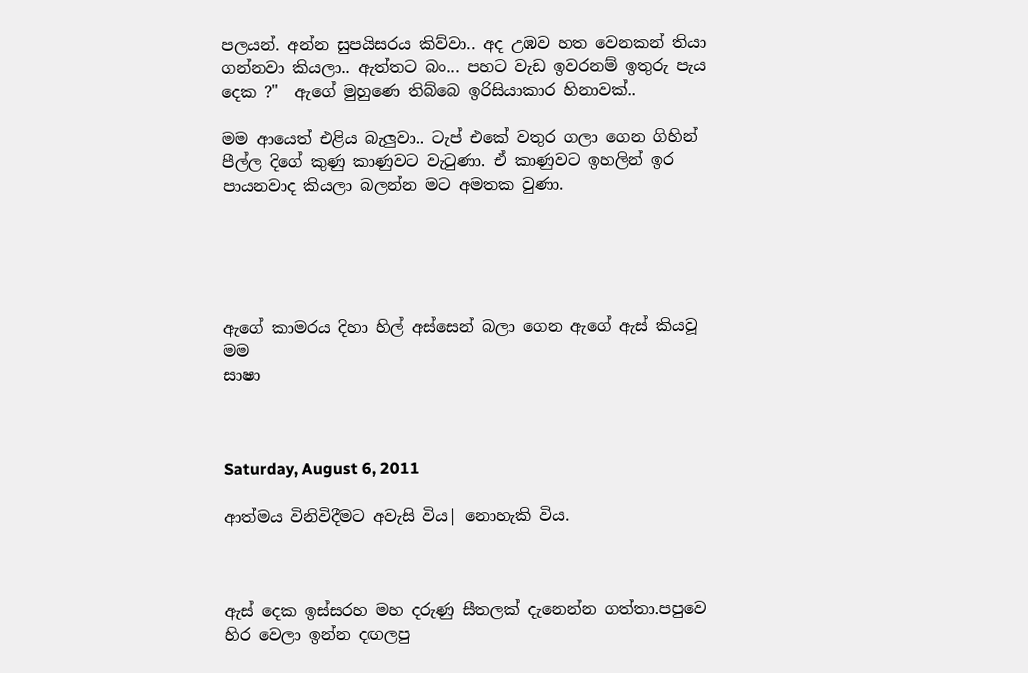පලයන්. අන්න සුපයිසරය කිව්වා.. අද උඹව හත වෙනකන් තියා ගන්නවා කියලා.. ඇත්තට බං... පහට වැඩ ඉවරනම් ඉතුරු පැය දෙක ?"  ඇගේ මුහුණෙ තිබ්බෙ ඉරිසියාකාර හිනාවක්..

මම ආයෙත් එළිය බැලුවා.. ටැප් එකේ වතුර ගලා ගෙන ගිහින් පීල්ල දිගේ කුණු කාණුවට වැටුණා. ඒ කාණුවට ඉහලින් ඉර පායනවාද කියලා බලන්න මට අමතක වුණා.





ඇගේ කාමරය දිහා හිල් අස්සෙන් බලා ගෙන ඇගේ ඇස් කියවූ මම
සාෂා



Saturday, August 6, 2011

ආත්මය විනිවිදීමට අවැසි විය| නොහැකි විය.



ඇස් දෙක ඉස්සරහ මහ දරුණු සීතලක් දැනෙන්න ගත්තා.පපුවෙ හිර වෙලා ඉන්න දඟලපු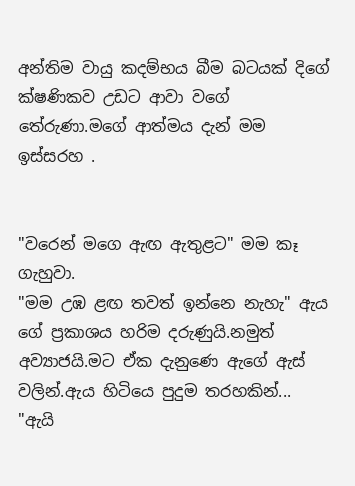අන්තිම වායු කදම්භය බීම බටයක් දිගේ ක්ෂණිකව උඩට ආවා වගේ තේරුණා.මගේ ආත්මය දැන් මම ඉස්සරහ .


"වරෙන් මගෙ ඇඟ ඇතුළට" මම කෑ ගැහුවා.
"මම උඹ ළඟ තවත් ඉන්නෙ නැහැ" ඇය ගේ ප්‍රකාශය හරිම දරුණුයි.නමුත් අව්‍යාජයි.මට ඒක දැනුණෙ ඇගේ ඇස් වලින්.ඇය හිටියෙ පුදුම තරහකින්...
"ඇයි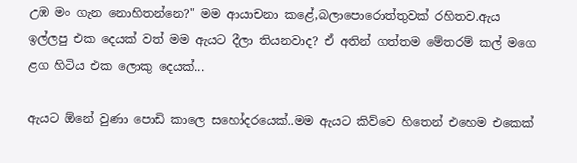උඹ මං ගැන නොහිතන්නෙ?" මම ආයාචනා කළේ,බලාපොරොත්තුවක් රහිතව.ඇය ඉල්ලපු එක දෙයක් වත් මම ඇයට දීලා තියනවාද? ඒ අතින් ගත්තම මේතරම් කල් මගෙ ළග හිටිය එක ලොකු දෙයක්...

ඇයට ඕනේ වුණා පොඩි කාලෙ සහෝදරයෙක්..මම ඇයට කිව්වෙ හිතෙන් එහෙම එකෙක්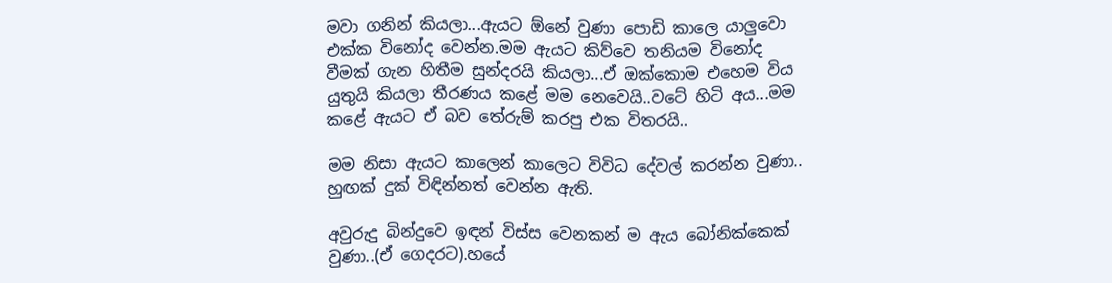මවා ගනින් කියලා...ඇයට ඕනේ වුණා පොඩි කාලෙ යාලුවො එක්ක විනෝද වෙන්න.මම ඇයට කිව්වෙ තනියම විනෝද වීමක් ගැන හිතීම සුන්දරයි කියලා...ඒ ඔක්කොම එහෙම විය යුතුයි කියලා තීරණය කළේ මම නෙවෙයි..වටේ හිටි අය...මම කළේ ඇයට ඒ බව තේරුම් කරපු එක විතරයි..

මම නිසා ඇයට කාලෙන් කාලෙට විවිධ දේවල් කරන්න වුණා.. හුඟක් දුක් විඳින්නත් වෙන්න ඇති.

අවුරුදු බින්දුවෙ ඉඳන් විස්ස වෙනකන් ම ඇය බෝනික්කෙක් වුණා..(ඒ ගෙදරට).හයේ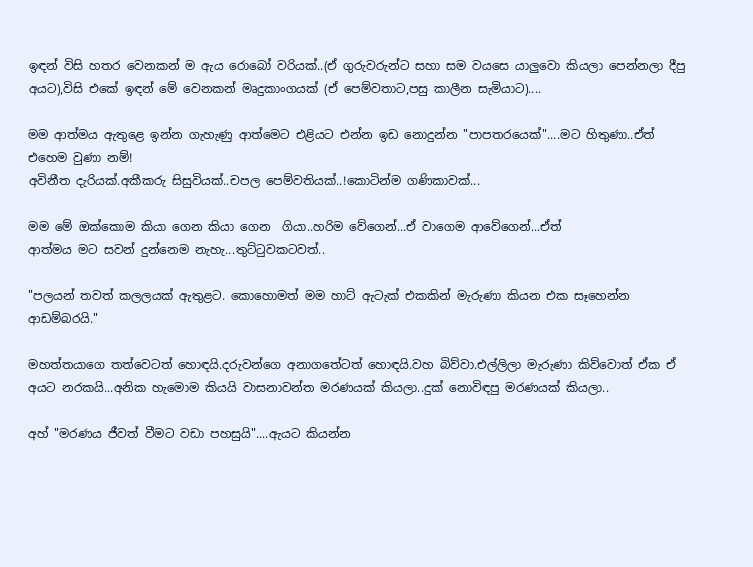ඉඳන් විසි හතර වෙනකන් ම ඇය රොබෝ වරියක්..(ඒ ගුරුවරුන්ට සහා සම වයසෙ යාලුවො කියලා පෙන්නලා දීපු අයට),විසි එකේ ඉඳන් මේ වෙනකන් මෘදුකාංගයක් (ඒ පෙම්වතාට,පසු කාලීන සැමියාට)....

මම ආත්මය ඇතුළෙ ඉන්න ගැහැණු ආත්මෙට එළියට එන්න ඉඩ නොදුන්න "පාපතරයෙක්"....මට හිතුණා..ඒත් එහෙම වුණා නම්!
අවිනීත දැරියක්.අකීකරු සිසුවියක්..චපල පෙම්වතියක්..!කොටින්ම ගණිකාවක්...

මම මේ ඔක්කොම කියා ගෙන කියා ගෙන  ගියා..හරිම වේගෙන්...ඒ වාගෙම ආවේගෙන්...ඒත්
ආත්මය මට සවන් දුන්නෙම නැහැ...තුට්ටුවකටවත්..

"පලයන් තවත් කලලයක් ඇතුළට. කොහොමත් මම හාට් ඇටැක් එකකින් මැරුණා කියන එක සෑහෙන්න ආඩම්බරයි."

මහත්තයාගෙ තත්වෙටත් හොඳයි.දරුවන්ගෙ අනාගතේටත් හොඳයි.වහ බිව්වා.එල්ලිලා මැරුණා කිව්වොත් ඒක ඒ අයට නරකයි...අනික හැමොම කියයි වාසනාවන්ත මරණයක් කියලා..දුක් නොවිඳපු මරණයක් කියලා..

අහ් "මරණය ජීවත් වීමට වඩා පහසුයි"....ඇයට කියන්න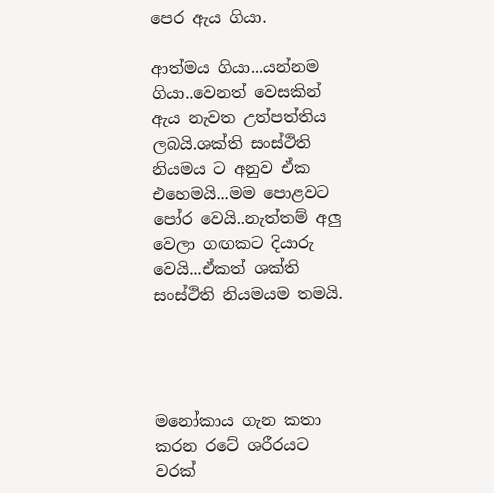පෙර ඇය ගියා.

ආත්මය ගියා...යන්නම ගියා..වෙනත් වෙසකින් ඇය නැවත උත්පත්තිය ලබයි.ශක්ති සංස්ථිති නියමය ට අනුව ඒක එහෙමයි...මම පොළවට පෝර වෙයි..නැත්තම් අලු වෙලා ගඟකට දියාරු වෙයි...ඒකත් ශක්ති සංස්ථිති නියමයම තමයි.




මනෝකාය ගැන කතා කරන රටේ ශරීරයට වරක්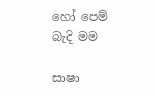හෝ පෙම් බැදි මම

සාෂා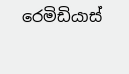රෙමිඩියාස්